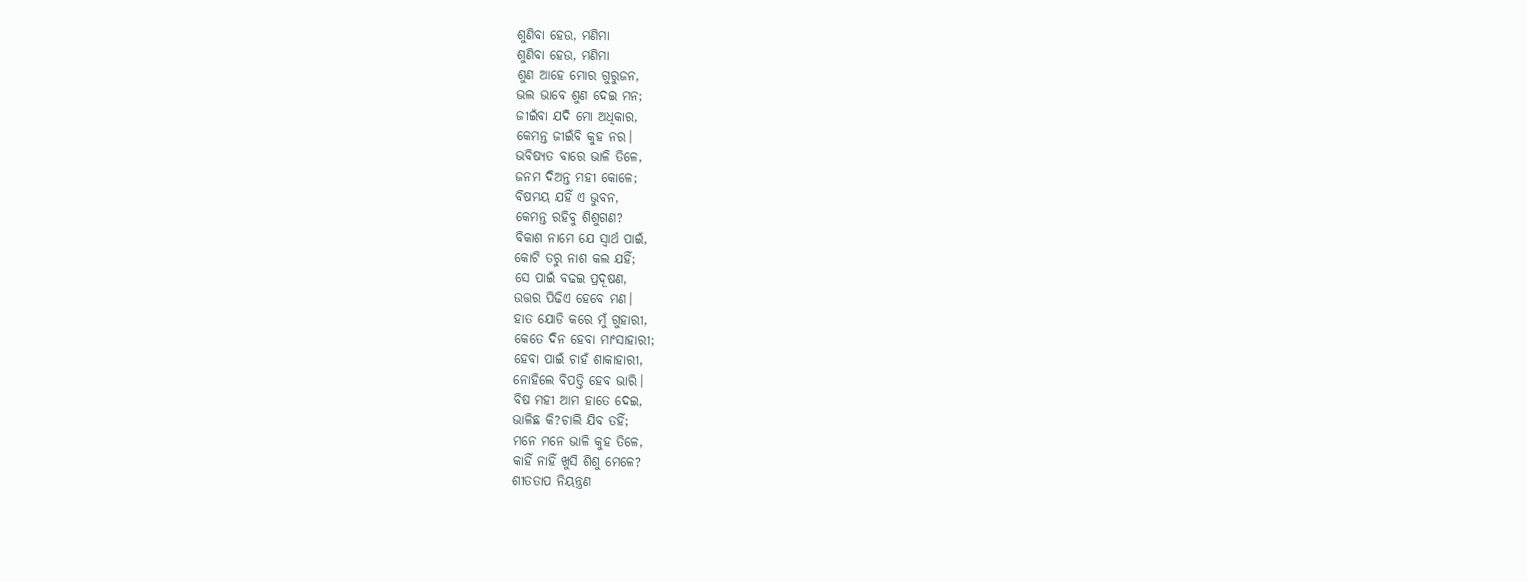ଶୁଣିବା ହେଉ, ମଣିମା
ଶୁଣିବା ହେଉ, ମଣିମା
ଶୁଣ ଆହେ ମୋର ଗୁରୁଜନ,
ଭଲ ଭାବେ ଶୁଣ ଦେଇ ମନ;
ଜୀଇଁବା ଯଦି ମୋ ଅଧିକାର,
କେମନ୍ତ ଜୀଇଁବି କୁହ ନର।
ଭବିଷ୍ୟତ ବାରେ ଭାଳି ତିଳେ,
ଜନମ ଦିଅନ୍ତ ମହୀ କୋଳେ;
ବିଷମୟ ଯହିଁ ଏ ଭୁବନ,
କେମନ୍ତ ରହିବୁ ଶିଶୁଗଣ?
ବିକାଶ ନାମେ ଯେ ସ୍ୱାର୍ଥ ପାଇଁ,
କୋଟି ତରୁ ନାଶ କଲ ଯହିଁ;
ସେ ପାଇଁ ବଢଇ ପ୍ରଦୂଷଣ,
ଉତ୍ତର ପିଢିଏ ହେବେ ମଣ।
ହାତ ଯୋଡି କରେ ମୁଁ ଗୁହାରୀ,
କେତେ ଦିନ ହେବା ମାଂସାହାରୀ;
ହେବା ପାଇଁ ଚାହଁ ଶାକାହାରୀ,
ନୋହିଲେ ବିପତ୍ତି ହେବ ଭାରି।
ବିଷ ମହୀ ଆମ ହାତେ ଦେଇ,
ଭାଳିଛ କି?ଚାଲି ଯିବ ତହିଁ;
ମନେ ମନେ ଭାଳି କୁହ ତିଳେ,
କାହିଁ ନାହିଁ ଖୁସି ଶିଶୁ ମେଳେ?
ଶୀତତାପ ନିୟନ୍ତ୍ରଣ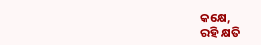କକ୍ଷେ,
ରହି କ୍ଷତି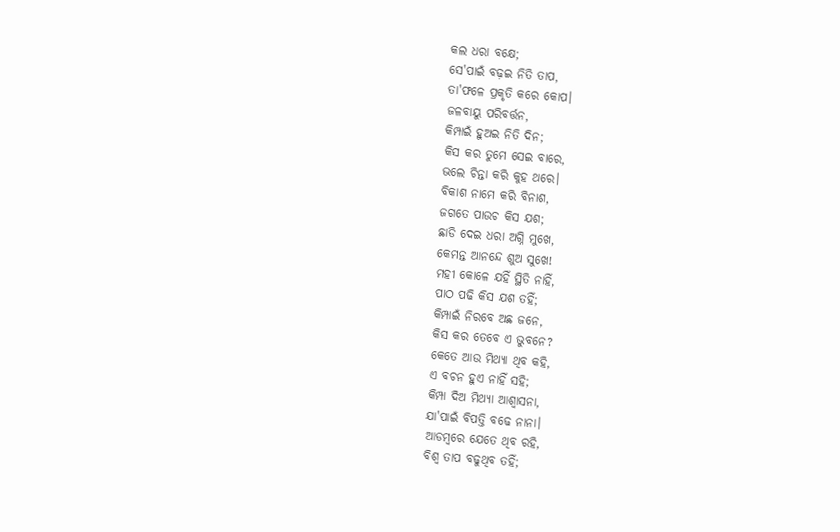କଲ ଧରା ବକ୍ଷେ;
ସେ'ପାଇଁ ବଢ଼ଇ ନିତି ତାପ,
ତା'ଫଳେ ପ୍ରକୃତି କରେ କୋପ।
ଜଳବାୟୁ ପରିବର୍ତ୍ତନ,
କିମ୍ପାଇଁ ହୁଅଇ ନିତି ଦିନ;
କିସ କର ତୁମେ ସେଇ ବାରେ,
ଭଲେ ଚିନ୍ତା କରି କୁହ ଥରେ।
ବିକାଶ ନାମେ କରି ବିନାଶ,
ଜଗତେ ପାଉଚ କିସ ଯଶ;
ଛାଡି ଦେଇ ଧରା ଅଗ୍ନି ମୁଖେ,
କେମନ୍ତ ଆନନ୍ଦେ ଶୁଅ ସୁଖେ!
ମହୀ କୋଳେ ଯହିଁ ସ୍ଥିତି ନାହିଁ,
ପାଠ ପଢି କିସ ଯଶ ତହିଁ;
କିମ୍ପାଇଁ ନିରବେ ଅଛ ଜନେ,
କିସ କର ତେବେ ଏ ଭୁବନେ?
କେତେ ଆଉ ମିଥ୍ୟା ଥିବ କହି,
ଏ ବଚନ ହୁଏ ନାହିଁ ସହି;
କିମ୍ପା ଦିଅ ମିଥ୍ୟା ଆଶ୍ୱାସନା,
ଯା'ପାଇଁ ବିପତ୍ତି ବଢେ ନାନା।
ଆଡମ୍ବରେ ଯେତେ ଥିବ ରହି,
ବିଶ୍ୱ ତାପ ବଢୁଥିବ ତହିଁ;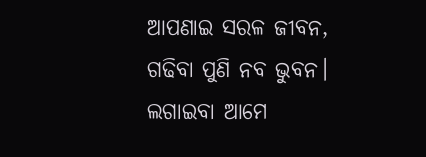ଆପଣାଇ ସରଳ ଜୀବନ,
ଗଢିବା ପୁଣି ନବ ଭୁବନ।
ଲଗାଇବା ଆମେ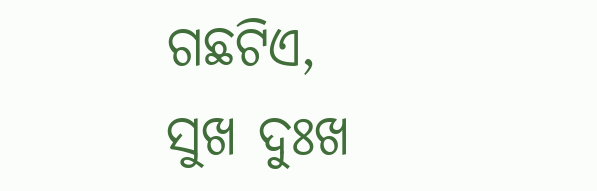ଗଛଟିଏ,
ସୁଖ ଦୁଃଖ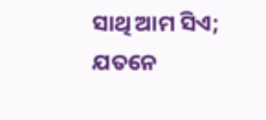ସାଥି ଆମ ସିଏ;
ଯତନେ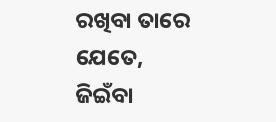ରଖିବା ତାରେ ଯେତେ,
ଜିଇଁବା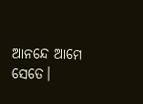ଆନନ୍ଦେ ଆମେ ସେତେ।